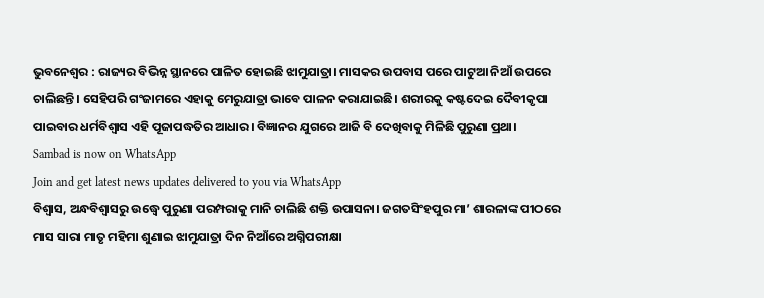ଭୁବନେଶ୍ୱର : ରାଜ୍ୟର ବିଭିନ୍ନ ସ୍ଥାନରେ ପାଳିତ ହୋଇଛି ଝାମୁଯାତ୍ରା। ମାସକର ଉପବାସ ପରେ ପାଟୁଆ ନିଆଁ ଉପରେ ଚାଲିଛନ୍ତି। ସେହିପରି ଗଂଜାମରେ ଏହାକୁ ମେରୁଯାତ୍ରା ଭାବେ ପାଳନ କରାଯାଇଛି। ଶରୀରକୁ କଷ୍ଟଦେଇ ଦୈବୀକୃପା ପାଇବାର ଧର୍ମବିଶ୍ୱାସ ଏହି ପୂଜାପଦ୍ଧତିର ଆଧାର। ବିଜ୍ଞାନର ଯୁଗରେ ଆଜି ବି ଦେଖିବାକୁ ମିଳିଛି ପୁରୁଣା ପ୍ରଥା।
Sambad is now on WhatsApp
Join and get latest news updates delivered to you via WhatsApp
ବିଶ୍ୱାସ, ଅନ୍ଧବିଶ୍ୱାସରୁ ଉଦ୍ଧ୍ୱେ ପୁରୁଣା ପରମ୍ପରାକୁ ମାନି ଚାଲିଛି ଶକ୍ତି ଉପାସନା। ଜଗତସିଂହପୁର ମା’ ଶାରଳାଙ୍କ ପୀଠରେ ମାସ ସାରା ମାତୃ ମହିମା ଶୁଣାଇ ଝାମୁଯାତ୍ରା ଦିନ ନିଆଁରେ ଅଗ୍ନିପରୀକ୍ଷା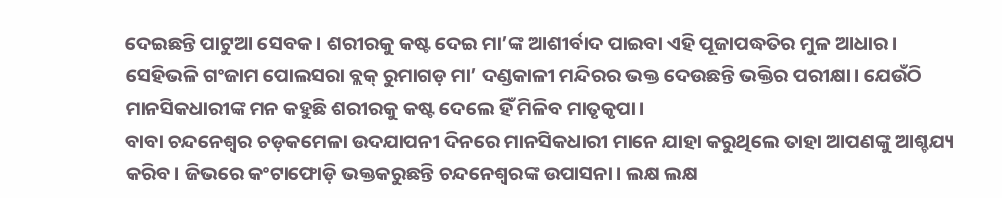ଦେଇଛନ୍ତି ପାଟୁଆ ସେବକ। ଶରୀରକୁ କଷ୍ଟ ଦେଇ ମା’ଙ୍କ ଆଶୀର୍ବାଦ ପାଇବା ଏହି ପୂଜାପଦ୍ଧତିର ମୁଳ ଆଧାର। ସେହିଭଳି ଗଂଜାମ ପୋଲସରା ବ୍ଲକ୍ ରୁମାଗଡ଼ ମା’ ଦଣ୍ଡକାଳୀ ମନ୍ଦିରର ଭକ୍ତ ଦେଉଛନ୍ତି ଭକ୍ତିର ପରୀକ୍ଷା। ଯେଉଁଠି ମାନସିକଧାରୀଙ୍କ ମନ କହୁଛି ଶରୀରକୁ କଷ୍ଟ ଦେଲେ ହିଁ ମିଳିବ ମାତୃକୃପା।
ବାବା ଚନ୍ଦନେଶ୍ୱର ଚଡ଼କମେଳା ଉଦଯାପନୀ ଦିନରେ ମାନସିକଧାରୀ ମାନେ ଯାହା କରୁଥିଲେ ତାହା ଆପଣଙ୍କୁ ଆଶ୍ଚଯ୍ୟ କରିବ। ଜିଭରେ କଂଟାଫୋଡ଼ି ଭକ୍ତକରୁଛନ୍ତି ଚନ୍ଦନେଶ୍ୱରଙ୍କ ଉପାସନା। ଲକ୍ଷ ଲକ୍ଷ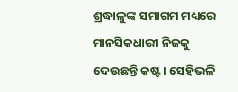ଶ୍ରଦ୍ଧାଳୁଙ୍କ ସମାଗମ ମଧ୍ୟରେ ମାନସିକଧାରୀ ନିଜକୁ ଦେଉଛନ୍ତି କଷ୍ଟ। ସେହିଭଳି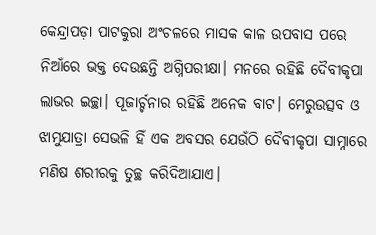କେନ୍ଦ୍ରାପଡ଼ା ପାଟକୁରା ଅଂଚଳରେ ମାସକ କାଳ ଉପବାସ ପରେ ନିଆଁରେ ଭକ୍ତ ଦେଉଛନ୍ତି ଅଗ୍ନିପରୀକ୍ଷା। ମନରେ ରହିଛି ଦୈବୀକୃପା ଲାଭର ଇଚ୍ଛା। ପୂଜାର୍ଚ୍ଚନାର ରହିଛି ଅନେକ ବାଟ। ମେରୁଉତ୍ସବ ଓ ଝାମୁଯାତ୍ରା ସେଭଳି ହିଁ ଏକ ଅବସର ଯେଉଁଠି ଦୈବୀକୃପା ସାମ୍ନାରେ ମଣିଷ ଶରୀରକୁ ତୁଚ୍ଛ କରିଦିଆଯାଏ।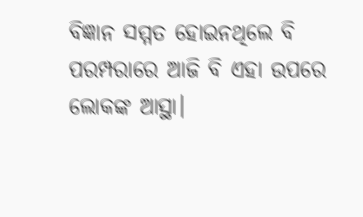ବିଜ୍ଞାନ ସମ୍ମତ ହୋଇନଥିଲେ ବି ପରମ୍ପରାରେ ଆଜି ବି ଏହା ଉପରେ ଲୋକଙ୍କ ଆସ୍ଥା।